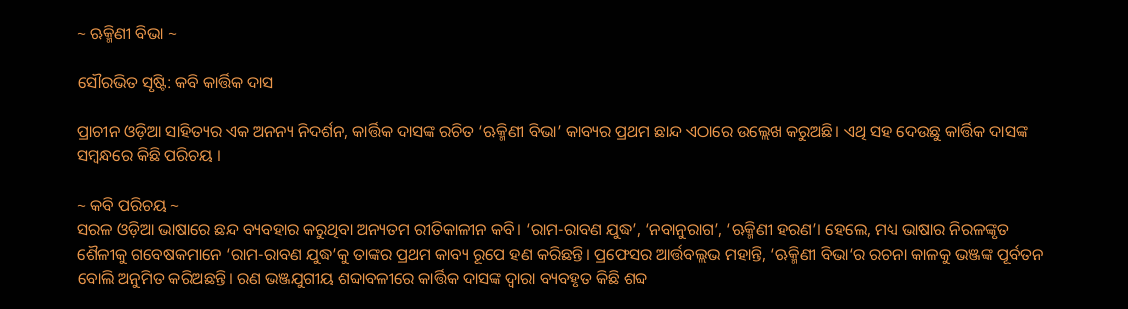~ ଋକ୍ମିଣୀ ବିଭା ~

ସୌରଭିତ ସୃଷ୍ଟି: କବି କାର୍ତ୍ତିକ ଦାସ

ପ୍ରାଚୀନ ଓଡ଼ିଆ ସାହିତ୍ୟର ଏକ ଅନନ୍ୟ ନିଦର୍ଶନ, କାର୍ତ୍ତିକ ଦାସଙ୍କ ରଚିତ ‘ଋକ୍ମିଣୀ ବିଭା’ କାବ୍ୟର ପ୍ରଥମ ଛାନ୍ଦ ଏଠାରେ ଉଲ୍ଲେଖ କରୁଅଛି। ଏଥି ସହ ଦେଉଛୁ କାର୍ତ୍ତିକ ଦାସଙ୍କ ସମ୍ବନ୍ଧରେ କିଛି ପରିଚୟ ।

~ କବି ପରିଚୟ ~
ସରଳ ଓଡ଼ିଆ ଭାଷାରେ ଛନ୍ଦ ବ୍ୟବହାର କରୁଥିବା ଅନ୍ୟତମ ରୀତିକାଳୀନ କବି। ‘ରାମ-ରାବଣ ଯୁଦ୍ଧ’, ‘ନବାନୁରାଗ’, ‘ଋକ୍ମିଣୀ ହରଣ’। ହେଲେ, ମଧ୍ୟ ଭାଷାର ନିରଳଙ୍କୃତ ଶୈଳୀକୁ ଗବେଷକମାନେ ‘ରାମ-ରାବଣ ଯୁଦ୍ଧ’କୁ ତାଙ୍କର ପ୍ରଥମ କାବ୍ୟ ରୂପେ ହଣ କରିଛନ୍ତି। ପ୍ରଫେସର ଆର୍ତ୍ତବଲ୍ଲଭ ମହାନ୍ତି, ‘ଋକ୍ମିଣୀ ବିଭା‘ର ରଚନା କାଳକୁ ଭଞ୍ଜଙ୍କ ପୂର୍ବତନ ବୋଲି ଅନୁମିତ କରିଅଛନ୍ତି। ରଣ ଭଞ୍ଜଯୁଗୀୟ ଶବ୍ଦାବଳୀରେ କାର୍ତ୍ତିକ ଦାସଙ୍କ ଦ୍ଵାରା ବ୍ୟବହୃତ କିଛି ଶବ୍ଦ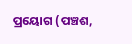ପ୍ରୟୋଗ (ପଞ୍ଚଶ,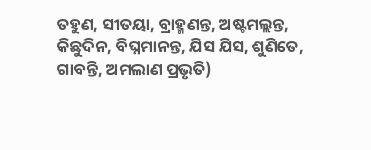ତହୁଣ, ସୀତୟା, ବ୍ରାହ୍ମଣନ୍ତ, ଅଷ୍ଟମଲ୍ଲନ୍ତ, କିଛୁଦିନ, ବିଘ୍ନମାନନ୍ତ, ଯିସ ଯିସ, ଶୁଣିତେ, ଗାବନ୍ତି, ଅମଲାଣ ପ୍ରଭୃତି)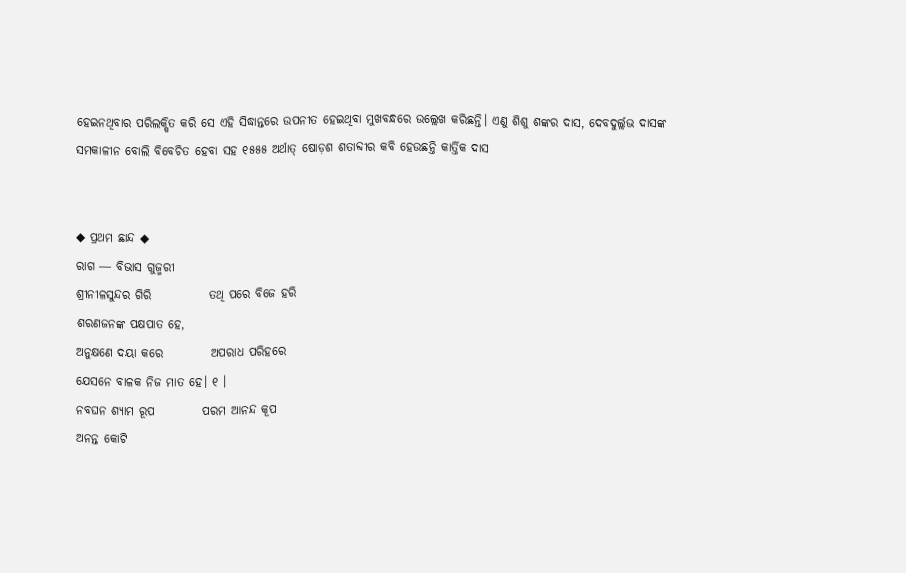ହେଇନଥିବାର ପରିଲକ୍ଷିତ କରି ସେ ଏହି ସିଦ୍ଧାନ୍ତରେ ଉପନୀତ ହେଇଥିବା ମୁଖବନ୍ଧରେ ଉଲ୍ଲେଖ କରିଛନ୍ତି। ଏଣୁ ଶିଶୁ ଶଙ୍କର ଦାସ, ଦେବଦୁର୍ଲ୍ଲଭ ଦାସଙ୍କ ସମକାଳୀନ ବୋଲି ବିବେଚିତ ହେବା ସହ ୧୫୫୫ ଅର୍ଥାତ୍ ଷୋଡ଼ଶ ଶତାବ୍ଦୀର କବି ହେଉଛନ୍ତି କାର୍ତ୍ତିକ ଦାସ


◆ ପ୍ରଥମ ଛାନ୍ଦ ◆
ରାଗ ― ବିଭାସ ଗୁଜ୍ମରୀ
ଶ୍ରୀନୀଳସୁନ୍ଦର ଗିରି            ତଥି ପରେ ବିଜେ ହରି
ଶରଣଜନଙ୍କ ପକ୍ଷପାତ ହେ,
ଅନୁକ୍ଷଣେ ଦୟା କରେ          ଅପରାଧ ପରିହରେ
ଯେସନେ ବାଳକ ନିଜ ମାତ ହେ। ୧ ।
ନବଘନ ଶ୍ୟାମ ରୂପ          ପରମ ଆନନ୍ଦ କୂପ
ଅନନ୍ତ କୋଟି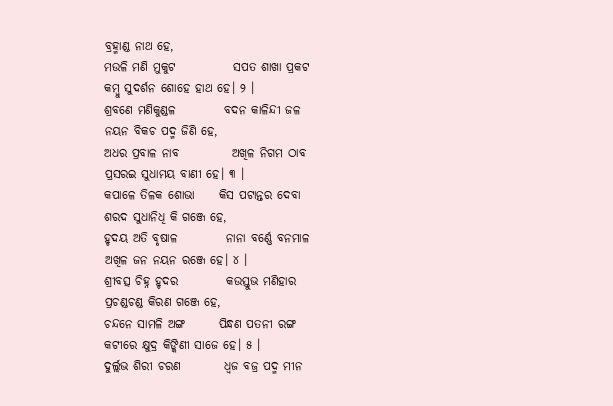ବ୍ରହ୍ମାଣ୍ଡ ନାଥ ହେ,
ମଉଳି ମଣି ମୁକୁଟ            ସପତ ଶାଖା ପ୍ରକଟ
କମ୍ବୁ ସୁଦର୍ଶନ ଶୋହେ ହାଥ ହେ। ୨ ।
ଶ୍ରବଣେ ମଣିକୁଣ୍ଡଳ          ବଦନ କାଳିନ୍ଦୀ ଜଳ
ନୟନ ବିକଚ ପଦ୍ମ ଜିଣି ହେ,
ଅଧର ପ୍ରବାଳ ନାବ           ଅଖିଳ ନିଗମ ଠାବ
ପ୍ରସରଇ ସୁଧାମୟ ବାଣୀ ହେ। ୩ ।
କପାଳେ ତିଳକ ଶୋଭା     କିସ ପଟାନ୍ତର ଦେବା
ଶରଦ ସୁଧାନିଧି କି ଗଞ୍ଜେ ହେ,
ହୃଦୟ ଅତି ବୃଷାଳ          ନାନା ବର୍ଣ୍ଣେ ବନମାଳ
ଅଖିଳ ଜନ ନୟନ ରଞ୍ଜେ ହେ। ୪ ।
ଶ୍ରୀବତ୍ସ ଚିହ୍ନ ହୃଦର          କଉସ୍ତୁଭ ମଣିହାର
ପ୍ରଚଣ୍ଡଚଣ୍ଡ କିରଣ ଗଞ୍ଜେ ହେ,
ଚନ୍ଦନେ ସାମଳି ଅଙ୍ଗ       ପିନ୍ଧଣ ପତନୀ ରଙ୍ଗ
କଟୀରେ କ୍ଷୁଦ୍ର କିଙ୍କିଣୀ ସାଜେ ହେ। ୫ ।
ଦୁର୍ଲ୍ଲଭ ଶିରୀ ଚରଣ         ଧ୍ୱଜ ବଜ୍ର ପଦ୍ମ ମୀନ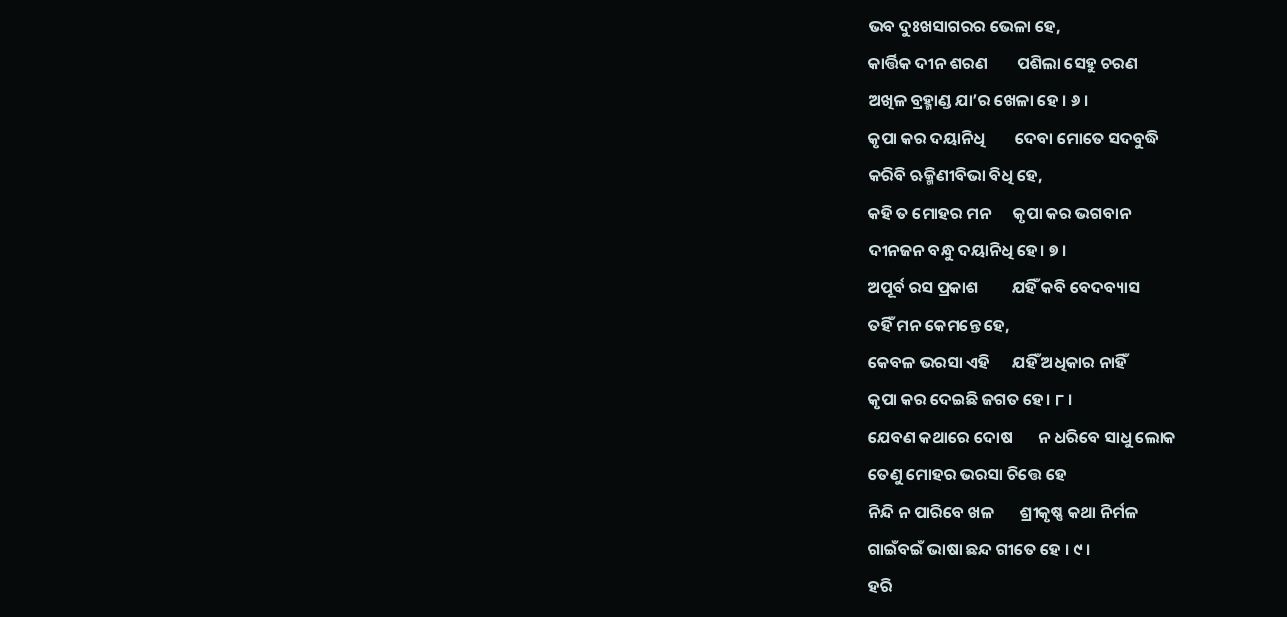ଭବ ଦୁଃଖସାଗରର ଭେଳା ହେ,
କାର୍ତ୍ତିକ ଦୀନ ଶରଣ        ପଶିଲା ସେହୁ ଚରଣ
ଅଖିଳ ବ୍ରହ୍ମାଣ୍ଡ ଯା’ର ଖେଳା ହେ । ୬ ।
କୃପା କର ଦୟାନିଧି        ଦେବା ମୋତେ ସଦବୁଦ୍ଧି
କରିବି ଋକ୍ମିଣୀବିଭା ବିଧି ହେ,
କହି ତ ମୋହର ମନ      କୃପା କର ଭଗବାନ
ଦୀନଜନ ବନ୍ଧୁ ଦୟାନିଧି ହେ। ୭ ।
ଅପୂର୍ବ ରସ ପ୍ରକାଶ         ଯହିଁ କବି ବେଦବ୍ୟାସ
ତହିଁ ମନ କେମନ୍ତେ ହେ,
କେବଳ ଭରସା ଏହି      ଯହିଁ ଅଧିକାର ନାହିଁ
କୃପା କର ଦେଇଛି ଜଗତ ହେ। ୮ ।
ଯେବଣ କଥାରେ ଦୋଷ       ନ ଧରିବେ ସାଧୁ ଲୋକ
ତେଣୁ ମୋହର ଭରସା ଚିତ୍ତେ ହେ
ନିନ୍ଦି ନ ପାରିବେ ଖଳ       ଶ୍ରୀକୃଷ୍ଣ କଥା ନିର୍ମଳ
ଗାଇଁବଇଁ ଭାଷା ଛନ୍ଦ ଗୀତେ ହେ । ୯ ।
ହରି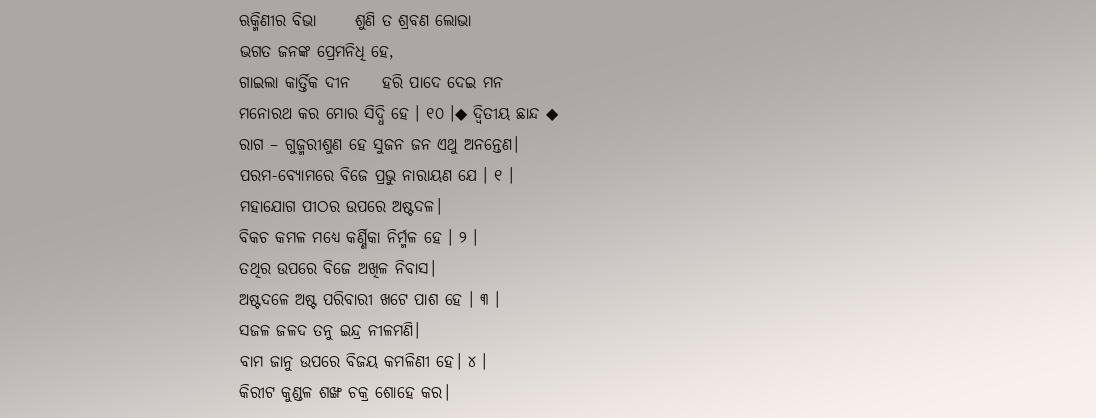ଋକ୍ମିଣୀର ବିଭା      ଶୁଣି ତ ଶ୍ରବଣ ଲୋଭା
ଭଗତ ଜନଙ୍କ ପ୍ରେମନିଧି ହେ,
ଗାଇଲା କାର୍ତ୍ତିକ ଦୀନ     ହରି ପାଦେ ଦେଇ ମନ
ମନୋରଥ କର ମୋର ସିଦ୍ଧି ହେ । ୧୦ ।◆ ଦ୍ଵିତୀୟ ଛାନ୍ଦ ◆
ରାଗ – ଗୁଜ୍ମରୀଶୁଣ ହେ ସୁଜନ ଜନ ଏଥୁ ଅନନ୍ତେଣ।
ପରମ-ବ୍ୟୋମରେ ବିଜେ ପ୍ରଭୁ ନାରାୟଣ ଯେ । ୧ ।
ମହାଯୋଗ ପୀଠର ଉପରେ ଅଷ୍ଟଦଳ।
ବିକଚ କମଳ ମଧ୍ୟେ କର୍ଣ୍ଣିକା ନିର୍ମ୍ମଳ ହେ । ୨ ।
ତଥିର ଉପରେ ବିଜେ ଅଖିଳ ନିବାସ।
ଅଷ୍ଟଦଳେ ଅଷ୍ଟ ପରିବାରୀ ଖଟେ ପାଶ ହେ । ୩ ।
ସଜଳ ଜଳଦ ତନୁ ଇନ୍ଦ୍ର ନୀଳମଣି।
ବାମ ଜାନୁ ଉପରେ ବିଜୟ କମଳିଣୀ ହେ। ୪ ।
କିରୀଟ କୁଣ୍ଡଳ ଶଙ୍ଖ ଚକ୍ର ଶୋହେ କର।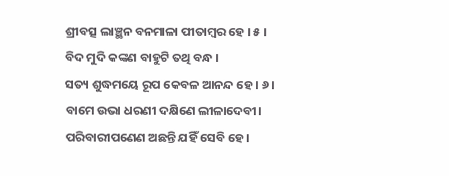ଶ୍ରୀବତ୍ସ ଲାଞ୍ଛନ ବନମାଳା ପୀତାମ୍ବର ହେ । ୫ ।
ବିଦ ମୁଦି କଙ୍କଣ ବାହୁଟି ତଥି ବନ୍ଧ ।
ସତ୍ୟ ଶୁଦ୍ଧମୟେ ରୂପ କେବଳ ଆନନ୍ଦ ହେ । ୬ ।
ବାମେ ଉଭା ଧରଣୀ ଦକ୍ଷିଣେ ଲୀଳାଦେବୀ।
ପରିବାରୀପଣେଣ ଅଛନ୍ତି ଯହିଁ ସେବି ହେ।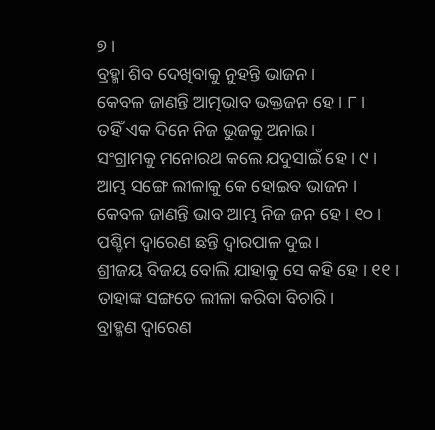୭ ।
ବ୍ରହ୍ମା ଶିବ ଦେଖିବାକୁ ନୁହନ୍ତି ଭାଜନ।
କେବଳ ଜାଣନ୍ତି ଆତ୍ମଭାବ ଭକ୍ତଜନ ହେ । ୮ ।
ତହିଁ ଏକ ଦିନେ ନିଜ ଭୁଜକୁ ଅନାଇ।
ସଂଗ୍ରାମକୁ ମନୋରଥ କଲେ ଯଦୁସାଇଁ ହେ । ୯ ।
ଆମ୍ଭ ସଙ୍ଗେ ଲୀଳାକୁ କେ ହୋଇବ ଭାଜନ ।
କେବଳ ଜାଣନ୍ତି ଭାବ ଆମ୍ଭ ନିଜ ଜନ ହେ । ୧୦ ।
ପଶ୍ଚିମ ଦ୍ଵାରେଣ ଛନ୍ତି ଦ୍ବାରପାଳ ଦୁଇ।
ଶ୍ରୀଜୟ ବିଜୟ ବୋଲି ଯାହାକୁ ସେ କହି ହେ । ୧୧ ।
ତାହାଙ୍କ ସଙ୍ଗତେ ଲୀଳା କରିବା ବିଚାରି।
ବ୍ରାହ୍ମଣ ଦ୍ଵାରେଣ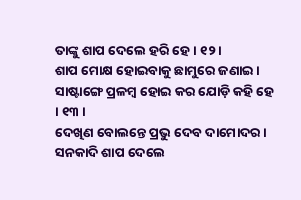ତାଙ୍କୁ ଶାପ ଦେଲେ ହରି ହେ। ୧୨ ।
ଶାପ ମୋକ୍ଷ ହୋଇବାକୁ ଛାମୁରେ ଜଣାଇ।
ସାଷ୍ଟାଙ୍ଗେ ପ୍ରଳମ୍ବ ହୋଇ କର ଯୋଡ଼ି କହି ହେ । ୧୩ ।
ଦେଖିଣ ବୋଲନ୍ତେ ପ୍ରଭୁ ଦେବ ଦାମୋଦର।
ସନକାଦି ଶାପ ଦେଲେ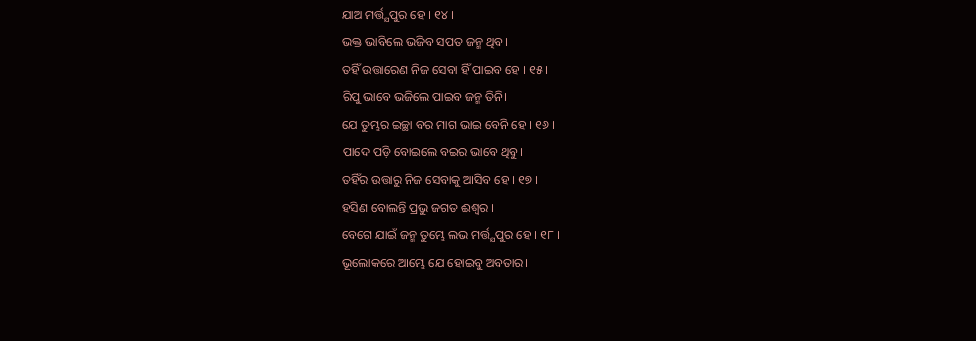ଯାଅ ମର୍ତ୍ତ୍ଯପୁର ହେ । ୧୪ ।
ଭକ୍ତ ଭାବିଲେ ଭଜିବ ସପତ ଜନ୍ମ ଥିବ।
ତହିଁ ଉତ୍ତାରେଣ ନିଜ ସେବା ହିଁ ପାଇବ ହେ । ୧୫ ।
ରିପୁ ଭାବେ ଭଜିଲେ ପାଇବ ଜନ୍ମ ତିନି।
ଯେ ତୁମ୍ଭର ଇଚ୍ଛା ବର ମାଗ ଭାଇ ବେନି ହେ । ୧୬ ।
ପାଦେ ପଡ଼ି ବୋଇଲେ ବଇର ଭାବେ ଥିବୁ।
ତହିଁର ଉତ୍ତାରୁ ନିଜ ସେବାକୁ ଆସିବ ହେ । ୧୭ ।
ହସିଣ ବୋଲନ୍ତି ପ୍ରଭୁ ଜଗତ ଈଶ୍ୱର ।
ବେଗେ ଯାଇଁ ଜନ୍ମ ତୁମ୍ଭେ ଲଭ ମର୍ତ୍ତ୍ଯପୁର ହେ । ୧୮ ।
ଭୂଲୋକରେ ଆମ୍ଭେ ଯେ ହୋଇବୁ ଅବତାର।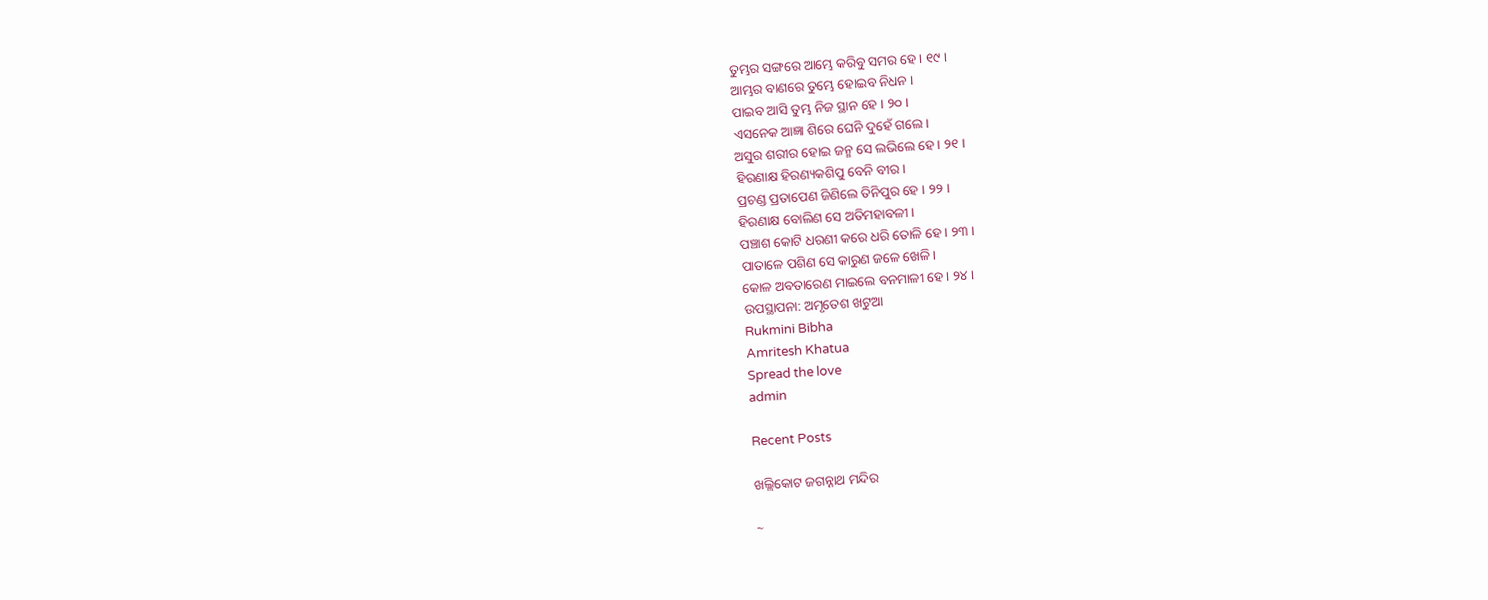ତୁମ୍ଭର ସଙ୍ଗରେ ଆମ୍ଭେ କରିବୁ ସମର ହେ । ୧୯ ।
ଆମ୍ଭର ବାଣରେ ତୁମ୍ଭେ ହୋଇବ ନିଧନ ।
ପାଇବ ଆସି ତୁମ୍ଭ ନିଜ ସ୍ଥାନ ହେ । ୨୦ ।
ଏସନେକ ଆଜ୍ଞା ଶିରେ ଘେନି ଦୁହେଁ ଗଲେ।
ଅସୁର ଶରୀର ହୋଇ ଜନ୍ମ ସେ ଲଭିଲେ ହେ । ୨୧ ।
ହିରଣାକ୍ଷ ହିରଣ୍ୟକଶିପୁ ବେନି ବୀର।
ପ୍ରଚଣ୍ଡ ପ୍ରତାପେଣ ଜିଣିଲେ ତିନିପୁର ହେ । ୨୨ ।
ହିରଣାକ୍ଷ ବୋଲିଣ ସେ ଅତିମହାବଳୀ।
ପଞ୍ଚାଶ କୋଟି ଧରଣୀ କରେ ଧରି ତୋଳି ହେ । ୨୩ ।
ପାତାଳେ ପଶିଣ ସେ କାରୁଣ ଜଳେ ଖେଳି।
କୋଳ ଅବତାରେଣ ମାଇଲେ ବନମାଳୀ ହେ । ୨୪ ।
ଉପସ୍ଥାପନା: ଅମୃତେଶ ଖଟୁଆ
Rukmini Bibha
Amritesh Khatua
Spread the love
admin

Recent Posts

ଖଲ୍ଲିକୋଟ ଜଗନ୍ନାଥ ମନ୍ଦିର

~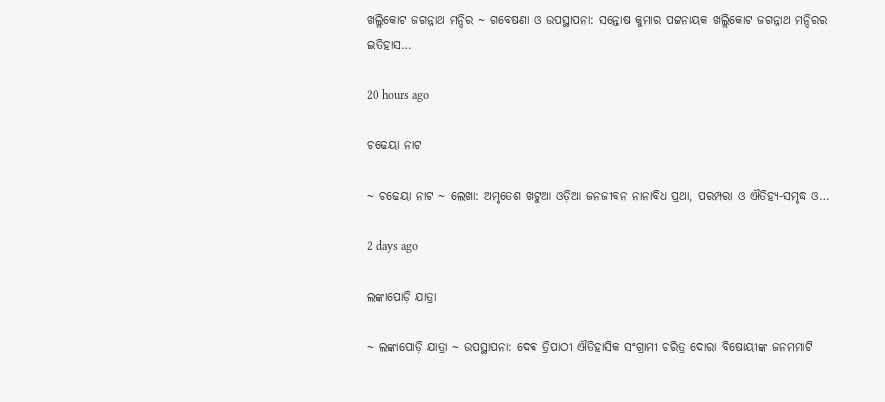ଖଲ୍ଲିକୋଟ ଜଗନ୍ନାଥ ମନ୍ଦିର ~ ଗବେଷଣା ଓ ଉପସ୍ଥାପନା: ସନ୍ତୋଷ କୁମାର ପଟ୍ଟନାୟକ ଖଲ୍ଲିକୋଟ ଜଗନ୍ନାଥ ମନ୍ଦିରର ଇତିହାସ…

20 hours ago

ଚଢେୟା ନାଟ

~ ଚଢେୟା ନାଟ ~ ଲେଖା: ଅମୃତେଶ ଖଟୁଆ ଓଡ଼ିଆ ଜନଜୀବନ ନାନାବିଧ ପ୍ରଥା, ପରମ୍ପରା ଓ ଐତିହ୍ୟ-ସମୃଦ୍ଧ ଓ…

2 days ago

ଲଙ୍କାପୋଡ଼ି ଯାତ୍ରା

~ ଲଙ୍କାପୋଡ଼ି ଯାତ୍ରା ~ ଉପସ୍ଥାପନା: ଦେଵ ତ୍ରିପାଠୀ ଐତିହାସିକ ସଂଗ୍ରାମୀ ଚରିତ୍ର ଦୋରା ବିଷୋୟୀଙ୍କ ଜନମମାଟି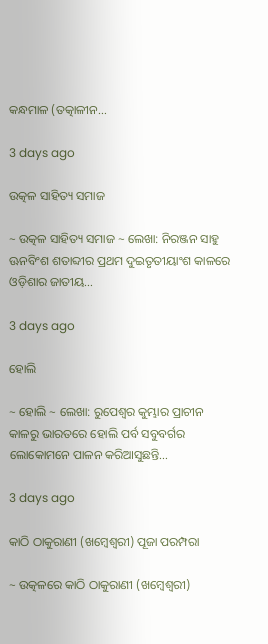କନ୍ଧମାଳ (ତତ୍କାଳୀନ…

3 days ago

ଉତ୍କଳ ସାହିତ୍ୟ ସମାଜ

~ ଉତ୍କଳ ସାହିତ୍ୟ ସମାଜ ~ ଲେଖା: ନିରଞ୍ଜନ ସାହୁ ଊନବିଂଶ ଶତାବ୍ଦୀର ପ୍ରଥମ ଦୁଇତୃତୀୟାଂଶ କାଳରେ ଓଡ଼ିଶାର ଜାତୀୟ…

3 days ago

ହୋଲି

~ ହୋଲି ~ ଲେଖା: ରୁପେଶ୍ୱର କୁମ୍ଭାର ପ୍ରାଚୀନ କାଳରୁ ଭାରତରେ ହୋଲି ପର୍ବ ସବୁବର୍ଗର ଲୋକୋମନେ ପାଳନ କରିଆସୁଛନ୍ତି…

3 days ago

କାଠି ଠାକୁରାଣୀ (ଖମ୍ବେଶ୍ଵରୀ) ପୂଜା ପରମ୍ପରା

~ ଉତ୍କଳରେ କାଠି ଠାକୁରାଣୀ (ଖମ୍ବେଶ୍ଵରୀ)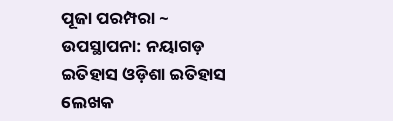ପୂଜା ପରମ୍ପରା ~ ଉପସ୍ଥାପନା: ନୟାଗଡ଼ ଇତିହାସ ଓଡ଼ିଶା ଇତିହାସ ଲେଖକ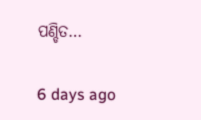ପଣ୍ଡିତ…

6 days ago